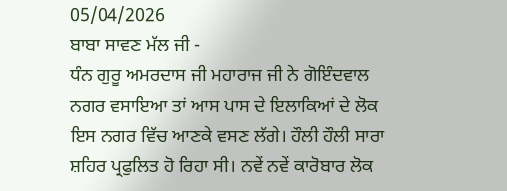05/04/2026
ਬਾਬਾ ਸਾਵਣ ਮੱਲ ਜੀ -
ਧੰਨ ਗੁਰੂ ਅਮਰਦਾਸ ਜੀ ਮਹਾਰਾਜ ਜੀ ਨੇ ਗੋਇੰਦਵਾਲ ਨਗਰ ਵਸਾਇਆ ਤਾਂ ਆਸ ਪਾਸ ਦੇ ਇਲਾਕਿਆਂ ਦੇ ਲੋਕ ਇਸ ਨਗਰ ਵਿੱਚ ਆਣਕੇ ਵਸਣ ਲੱਗੇ। ਹੌਲੀ ਹੌਲੀ ਸਾਰਾ ਸ਼ਹਿਰ ਪ੍ਰਫੁਲਿਤ ਹੋ ਰਿਹਾ ਸੀ। ਨਵੇਂ ਨਵੇਂ ਕਾਰੋਬਾਰ ਲੋਕ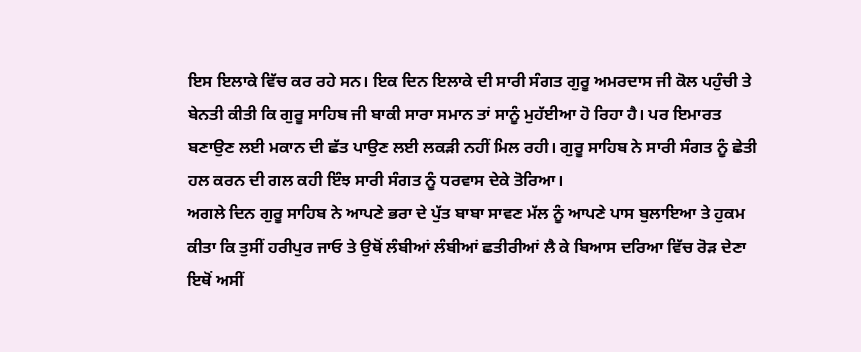ਇਸ ਇਲਾਕੇ ਵਿੱਚ ਕਰ ਰਹੇ ਸਨ। ਇਕ ਦਿਨ ਇਲਾਕੇ ਦੀ ਸਾਰੀ ਸੰਗਤ ਗੁਰੂ ਅਮਰਦਾਸ ਜੀ ਕੋਲ ਪਹੁੰਚੀ ਤੇ ਬੇਨਤੀ ਕੀਤੀ ਕਿ ਗੁਰੂ ਸਾਹਿਬ ਜੀ ਬਾਕੀ ਸਾਰਾ ਸਮਾਨ ਤਾਂ ਸਾਨੂੰ ਮੁਹੱਈਆ ਹੋ ਰਿਹਾ ਹੈ। ਪਰ ਇਮਾਰਤ ਬਣਾਉਣ ਲਈ ਮਕਾਨ ਦੀ ਛੱਤ ਪਾਉਣ ਲਈ ਲਕੜੀ ਨਹੀਂ ਮਿਲ ਰਹੀ। ਗੁਰੂ ਸਾਹਿਬ ਨੇ ਸਾਰੀ ਸੰਗਤ ਨੂੰ ਛੇਤੀ ਹਲ ਕਰਨ ਦੀ ਗਲ ਕਹੀ ਇੰਝ ਸਾਰੀ ਸੰਗਤ ਨੂੰ ਧਰਵਾਸ ਦੇਕੇ ਤੋਰਿਆ।
ਅਗਲੇ ਦਿਨ ਗੁਰੂ ਸਾਹਿਬ ਨੇ ਆਪਣੇ ਭਰਾ ਦੇ ਪੁੱਤ ਬਾਬਾ ਸਾਵਣ ਮੱਲ ਨੂੰ ਆਪਣੇ ਪਾਸ ਬੁਲਾਇਆ ਤੇ ਹੁਕਮ ਕੀਤਾ ਕਿ ਤੁਸੀਂ ਹਰੀਪੁਰ ਜਾਓ ਤੇ ਉਥੋਂ ਲੰਬੀਆਂ ਲੰਬੀਆਂ ਛਤੀਰੀਆਂ ਲੈ ਕੇ ਬਿਆਸ ਦਰਿਆ ਵਿੱਚ ਰੋੜ ਦੇਣਾ ਇਥੋਂ ਅਸੀਂ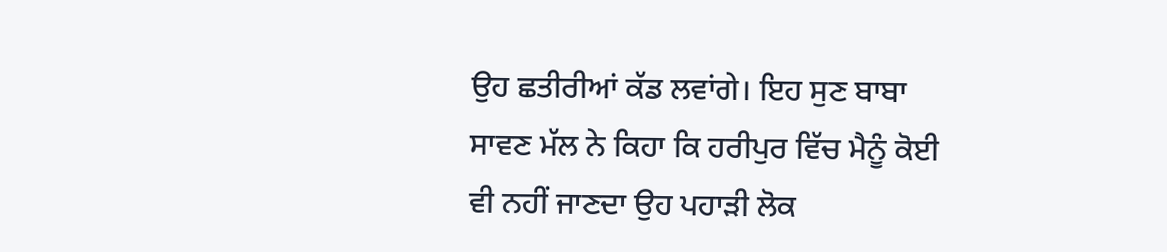ਉਹ ਛਤੀਰੀਆਂ ਕੱਡ ਲਵਾਂਗੇ। ਇਹ ਸੁਣ ਬਾਬਾ ਸਾਵਣ ਮੱਲ ਨੇ ਕਿਹਾ ਕਿ ਹਰੀਪੁਰ ਵਿੱਚ ਮੈਨੂੰ ਕੋਈ ਵੀ ਨਹੀਂ ਜਾਣਦਾ ਉਹ ਪਹਾੜੀ ਲੋਕ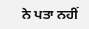ਨੇ ਪਤਾ ਨਹੀਂ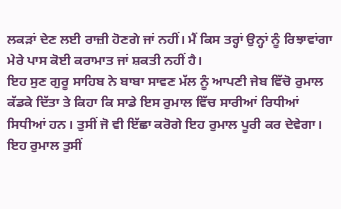ਲਕੜਾਂ ਦੇਣ ਲਈ ਰਾਜ਼ੀ ਹੋਣਗੇ ਜਾਂ ਨਹੀਂ। ਮੈਂ ਕਿਸ ਤਰ੍ਹਾਂ ਉਨ੍ਹਾਂ ਨੂੰ ਰਿਝਾਵਾਂਗਾ ਮੇਰੇ ਪਾਸ ਕੋਈ ਕਰਾਮਾਤ ਜਾਂ ਸ਼ਕਤੀ ਨਹੀਂ ਹੈ।
ਇਹ ਸੁਣ ਗੁਰੂ ਸਾਹਿਬ ਨੇ ਬਾਬਾ ਸਾਵਣ ਮੱਲ ਨੂੰ ਆਪਣੀ ਜੇਬ ਵਿੱਚੋ ਰੁਮਾਲ ਕੱਡਕੇ ਦਿੱਤਾ ਤੇ ਕਿਹਾ ਕਿ ਸਾਡੇ ਇਸ ਰੁਮਾਲ ਵਿੱਚ ਸਾਰੀਆਂ ਰਿਧੀਆਂ ਸਿਧੀਆਂ ਹਨ। ਤੁਸੀਂ ਜੋ ਵੀ ਇੱਛਾ ਕਰੋਗੇ ਇਹ ਰੁਮਾਲ ਪੂਰੀ ਕਰ ਦੇਵੇਗਾ। ਇਹ ਰੁਮਾਲ ਤੁਸੀਂ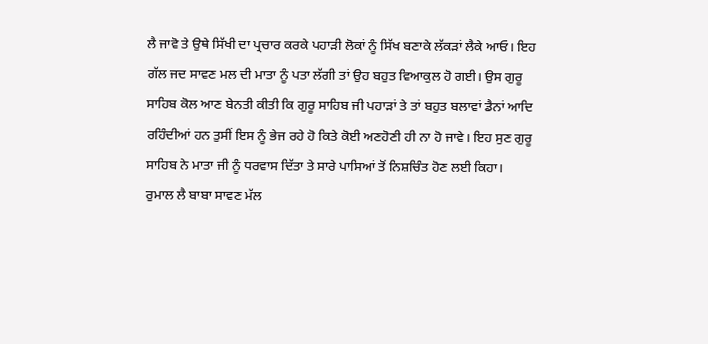ਲੈ ਜਾਵੋ ਤੇ ਉਥੇ ਸਿੱਖੀ ਦਾ ਪ੍ਰਚਾਰ ਕਰਕੇ ਪਹਾੜੀ ਲੋਕਾਂ ਨੂੰ ਸਿੱਖ ਬਣਾਕੇ ਲੱਕੜਾਂ ਲੈਕੇ ਆਓ। ਇਹ ਗੱਲ ਜਦ ਸਾਵਣ ਮਲ ਦੀ ਮਾਤਾ ਨੂੰ ਪਤਾ ਲੱਗੀ ਤਾਂ ਉਹ ਬਹੁਤ ਵਿਆਕੁਲ ਹੋ ਗਈ। ਉਸ ਗੁਰੂ ਸਾਹਿਬ ਕੋਲ ਆਣ ਬੇਨਤੀ ਕੀਤੀ ਕਿ ਗੁਰੂ ਸਾਹਿਬ ਜੀ ਪਹਾੜਾਂ ਤੇ ਤਾਂ ਬਹੁਤ ਬਲਾਵਾਂ ਡੈਨਾਂ ਆਦਿ ਰਹਿੰਦੀਆਂ ਹਨ ਤੁਸੀਂ ਇਸ ਨੂੰ ਭੇਜ ਰਹੇ ਹੋ ਕਿਤੇ ਕੋਈ ਅਣਹੋਣੀ ਹੀ ਨਾ ਹੋ ਜਾਵੇ। ਇਹ ਸੁਣ ਗੁਰੂ ਸਾਹਿਬ ਨੇ ਮਾਤਾ ਜੀ ਨੂੰ ਧਰਵਾਸ ਦਿੱਤਾ ਤੇ ਸਾਰੇ ਪਾਸਿਆਂ ਤੋਂ ਨਿਸ਼ਚਿੰਤ ਹੋਣ ਲਈ ਕਿਹਾ।
ਰੁਮਾਲ ਲੈ ਬਾਬਾ ਸਾਵਣ ਮੱਲ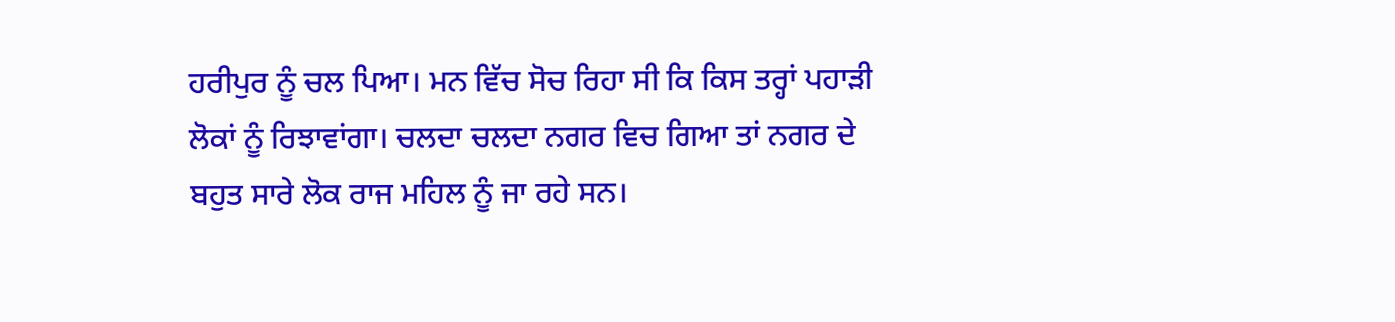ਹਰੀਪੁਰ ਨੂੰ ਚਲ ਪਿਆ। ਮਨ ਵਿੱਚ ਸੋਚ ਰਿਹਾ ਸੀ ਕਿ ਕਿਸ ਤਰ੍ਹਾਂ ਪਹਾੜੀ ਲੋਕਾਂ ਨੂੰ ਰਿਝਾਵਾਂਗਾ। ਚਲਦਾ ਚਲਦਾ ਨਗਰ ਵਿਚ ਗਿਆ ਤਾਂ ਨਗਰ ਦੇ ਬਹੁਤ ਸਾਰੇ ਲੋਕ ਰਾਜ ਮਹਿਲ ਨੂੰ ਜਾ ਰਹੇ ਸਨ।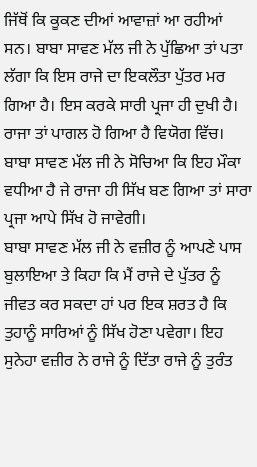ਜਿੱਥੋਂ ਕਿ ਕੂਕਣ ਦੀਆਂ ਆਵਾਜ਼ਾਂ ਆ ਰਹੀਆਂ ਸਨ। ਬਾਬਾ ਸਾਵਣ ਮੱਲ ਜੀ ਨੇ ਪੁੱਛਿਆ ਤਾਂ ਪਤਾ ਲੱਗਾ ਕਿ ਇਸ ਰਾਜੇ ਦਾ ਇਕਲੌਤਾ ਪੁੱਤਰ ਮਰ ਗਿਆ ਹੈ। ਇਸ ਕਰਕੇ ਸਾਰੀ ਪ੍ਰਜਾ ਹੀ ਦੁਖੀ ਹੈ। ਰਾਜਾ ਤਾਂ ਪਾਗਲ ਹੋ ਗਿਆ ਹੈ ਵਿਯੋਗ ਵਿੱਚ। ਬਾਬਾ ਸਾਵਣ ਮੱਲ ਜੀ ਨੇ ਸੋਚਿਆ ਕਿ ਇਹ ਮੌਕਾ ਵਧੀਆ ਹੈ ਜੇ ਰਾਜਾ ਹੀ ਸਿੱਖ ਬਣ ਗਿਆ ਤਾਂ ਸਾਰਾ ਪ੍ਰਜਾ ਆਪੇ ਸਿੱਖ ਹੋ ਜਾਵੇਗੀ।
ਬਾਬਾ ਸਾਵਣ ਮੱਲ ਜੀ ਨੇ ਵਜ਼ੀਰ ਨੂੰ ਆਪਣੇ ਪਾਸ ਬੁਲਾਇਆ ਤੇ ਕਿਹਾ ਕਿ ਮੈਂ ਰਾਜੇ ਦੇ ਪੁੱਤਰ ਨੂੰ ਜੀਵਤ ਕਰ ਸਕਦਾ ਹਾਂ ਪਰ ਇਕ ਸ਼ਰਤ ਹੈ ਕਿ ਤੁਹਾਨੂੰ ਸਾਰਿਆਂ ਨੂੰ ਸਿੱਖ ਹੋਣਾ ਪਵੇਗਾ। ਇਹ ਸੁਨੇਹਾ ਵਜ਼ੀਰ ਨੇ ਰਾਜੇ ਨੂੰ ਦਿੱਤਾ ਰਾਜੇ ਨੂੰ ਤੁਰੰਤ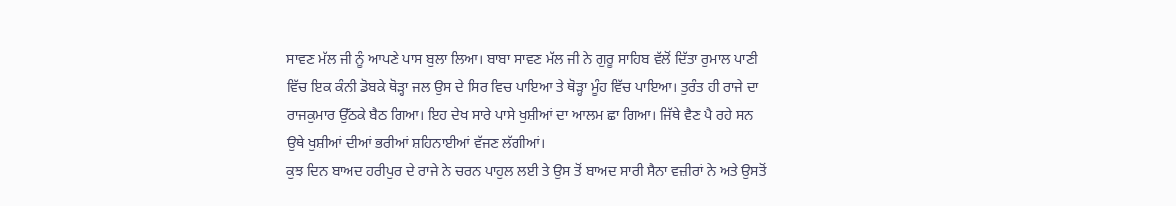ਸਾਵਣ ਮੱਲ ਜੀ ਨੂੰ ਆਪਣੇ ਪਾਸ ਬੁਲਾ ਲਿਆ। ਬਾਬਾ ਸਾਵਣ ਮੱਲ ਜੀ ਨੇ ਗੁਰੂ ਸਾਹਿਬ ਵੱਲੋਂ ਦਿੱਤਾ ਰੁਮਾਲ ਪਾਣੀ ਵਿੱਚ ਇਕ ਕੰਨੀ ਡੋਬਕੇ ਥੋੜ੍ਹਾ ਜਲ ਉਸ ਦੇ ਸਿਰ ਵਿਚ ਪਾਇਆ ਤੇ ਥੋੜ੍ਹਾ ਮੂੰਹ ਵਿੱਚ ਪਾਇਆ। ਤੁਰੰਤ ਹੀ ਰਾਜੇ ਦਾ ਰਾਜਕੁਮਾਰ ਉੱਠਕੇ ਬੈਠ ਗਿਆ। ਇਹ ਦੇਖ ਸਾਰੇ ਪਾਸੇ ਖੁਸ਼ੀਆਂ ਦਾ ਆਲਮ ਛਾ ਗਿਆ। ਜਿੱਥੇ ਵੈਣ ਪੈ ਰਹੇ ਸਨ ਉਥੇ ਖੁਸ਼ੀਆਂ ਦੀਆਂ ਭਰੀਆਂ ਸ਼ਹਿਨਾਈਆਂ ਵੱਜਣ ਲੱਗੀਆਂ।
ਕੁਝ ਦਿਨ ਬਾਅਦ ਹਰੀਪੁਰ ਦੇ ਰਾਜੇ ਨੇ ਚਰਨ ਪਾਹੁਲ ਲਈ ਤੇ ਉਸ ਤੋਂ ਬਾਅਦ ਸਾਰੀ ਸੈਨਾ ਵਜ਼ੀਰਾਂ ਨੇ ਅਤੇ ਉਸਤੋਂ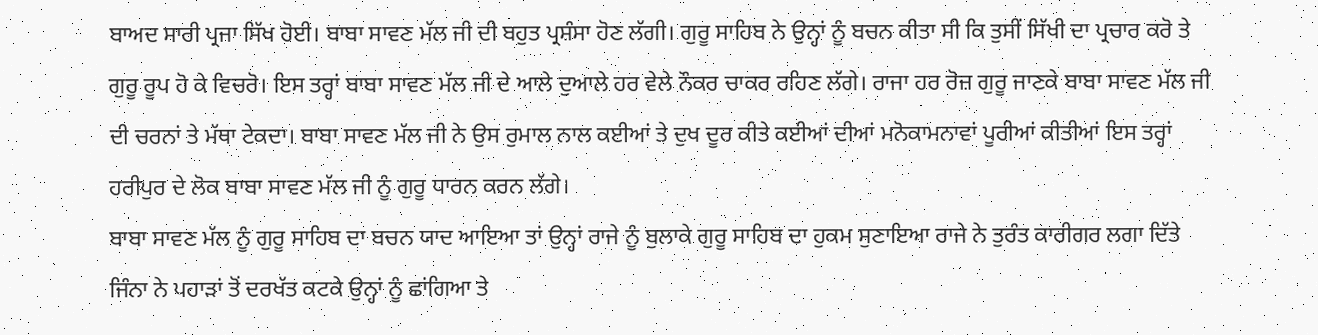ਬਾਅਦ ਸਾਰੀ ਪ੍ਰਜਾ ਸਿੱਖ ਹੋਈ। ਬਾਬਾ ਸਾਵਣ ਮੱਲ ਜੀ ਦੀ ਬਹੁਤ ਪ੍ਰਸ਼ੰਸਾ ਹੋਣ ਲੱਗੀ। ਗੁਰੂ ਸਾਹਿਬ ਨੇ ਉਨ੍ਹਾਂ ਨੂੰ ਬਚਨ ਕੀਤਾ ਸੀ ਕਿ ਤੁਸੀਂ ਸਿੱਖੀ ਦਾ ਪ੍ਰਚਾਰ ਕਰੋ ਤੇ ਗੁਰੂ ਰੂਪ ਹੋ ਕੇ ਵਿਚਰੋ। ਇਸ ਤਰ੍ਹਾਂ ਬਾਬਾ ਸਾਵਣ ਮੱਲ ਜੀ ਦੇ ਆਲੇ ਦੁਆਲੇ ਹਰ ਵੇਲੇ ਨੌਕਰ ਚਾਕਰ ਰਹਿਣ ਲੱਗੇ। ਰਾਜਾ ਹਰ ਰੋਜ਼ ਗੁਰੂ ਜਾਣਕੇ ਬਾਬਾ ਸਾਵਣ ਮੱਲ ਜੀ ਦੀ ਚਰਨਾਂ ਤੇ ਮੱਥਾ ਟੇਕਦਾ। ਬਾਬਾ ਸਾਵਣ ਮੱਲ ਜੀ ਨੇ ਉਸ ਰੁਮਾਲ ਨਾਲ ਕਈਆਂ ਤੇ ਦੁਖ ਦੂਰ ਕੀਤੇ ਕਈਆਂ ਦੀਆਂ ਮਨੋਕਾਮਨਾਵਾਂ ਪੂਰੀਆਂ ਕੀਤੀਆਂ ਇਸ ਤਰ੍ਹਾਂ ਹਰੀਪੁਰ ਦੇ ਲੋਕ ਬਾਬਾ ਸਾਵਣ ਮੱਲ ਜੀ ਨੂੰ ਗੁਰੂ ਧਾਰਨ ਕਰਨ ਲੱਗੇ।
ਬਾਬਾ ਸਾਵਣ ਮੱਲ ਨੂੰ ਗੁਰੂ ਸਾਹਿਬ ਦਾ ਬਚਨ ਯਾਦ ਆਇਆ ਤਾਂ ਉਨ੍ਹਾਂ ਰਾਜੇ ਨੂੰ ਬੁਲਾਕੇ ਗੁਰੂ ਸਾਹਿਬ ਦਾ ਹੁਕਮ ਸੁਣਾਇਆ ਰਾਜੇ ਨੇ ਤੁਰੰਤ ਕਾਰੀਗਰ ਲਗਾ ਦਿੱਤੇ ਜਿੰਨਾ ਨੇ ਪਹਾੜਾਂ ਤੋਂ ਦਰਖੱਤ ਕਟਕੇ ਉਨ੍ਹਾਂ ਨੂੰ ਛਾਂਗਿਆ ਤੇ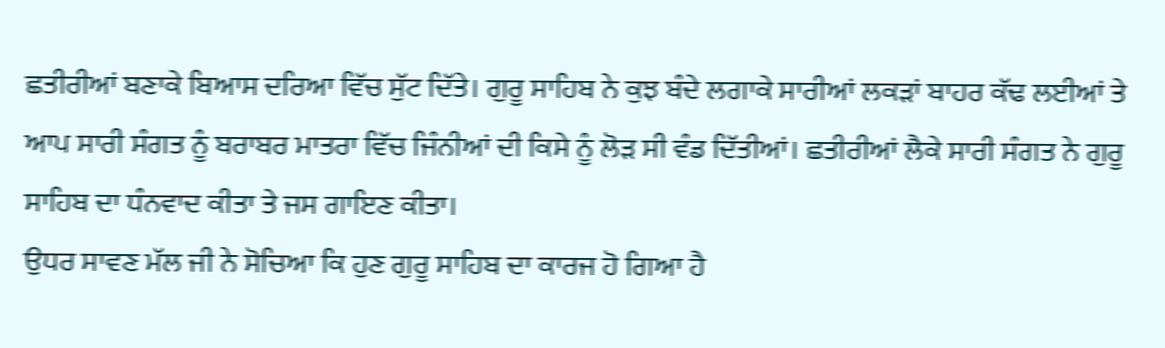ਛਤੀਰੀਆਂ ਬਣਾਕੇ ਬਿਆਸ ਦਰਿਆ ਵਿੱਚ ਸੁੱਟ ਦਿੱਤੇ। ਗੁਰੂ ਸਾਹਿਬ ਨੇ ਕੁਝ ਬੰਦੇ ਲਗਾਕੇ ਸਾਰੀਆਂ ਲਕੜਾਂ ਬਾਹਰ ਕੱਢ ਲਈਆਂ ਤੇ ਆਪ ਸਾਰੀ ਸੰਗਤ ਨੂੰ ਬਰਾਬਰ ਮਾਤਰਾ ਵਿੱਚ ਜਿੰਨੀਆਂ ਦੀ ਕਿਸੇ ਨੂੰ ਲੋੜ ਸੀ ਵੰਡ ਦਿੱਤੀਆਂ। ਛਤੀਰੀਆਂ ਲੈਕੇ ਸਾਰੀ ਸੰਗਤ ਨੇ ਗੁਰੂ ਸਾਹਿਬ ਦਾ ਧੰਨਵਾਦ ਕੀਤਾ ਤੇ ਜਸ ਗਾਇਣ ਕੀਤਾ।
ਉਧਰ ਸਾਵਣ ਮੱਲ ਜੀ ਨੇ ਸੋਚਿਆ ਕਿ ਹੁਣ ਗੁਰੂ ਸਾਹਿਬ ਦਾ ਕਾਰਜ ਹੋ ਗਿਆ ਹੈ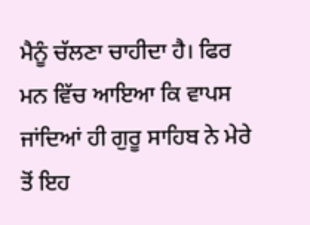ਮੈਨੂੰ ਚੱਲਣਾ ਚਾਹੀਦਾ ਹੈ। ਫਿਰ ਮਨ ਵਿੱਚ ਆਇਆ ਕਿ ਵਾਪਸ ਜਾਂਦਿਆਂ ਹੀ ਗੁਰੂ ਸਾਹਿਬ ਨੇ ਮੇਰੇ ਤੋਂ ਇਹ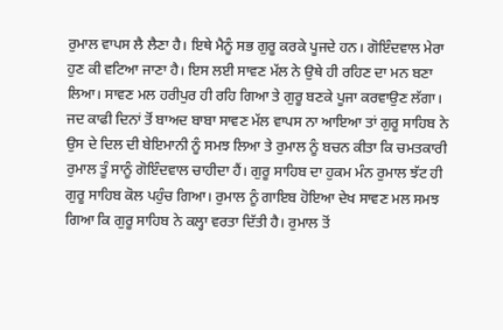ਰੁਮਾਲ ਵਾਪਸ ਲੈ ਲੈਣਾ ਹੈ। ਇਥੇ ਮੈਨੂੰ ਸਭ ਗੁਰੂ ਕਰਕੇ ਪੂਜਦੇ ਹਨ। ਗੋਇੰਦਵਾਲ ਮੇਰਾ ਹੁਣ ਕੀ ਵਟਿਆ ਜਾਣਾ ਹੈ। ਇਸ ਲਈ ਸਾਵਣ ਮੱਲ ਨੇ ਉਥੇ ਹੀ ਰਹਿਣ ਦਾ ਮਨ ਬਣਾ ਲਿਆ। ਸਾਵਣ ਮਲ ਹਰੀਪੁਰ ਹੀ ਰਹਿ ਗਿਆ ਤੇ ਗੁਰੂ ਬਣਕੇ ਪੂਜਾ ਕਰਵਾਉਣ ਲੱਗਾ।
ਜਦ ਕਾਫੀ ਦਿਨਾਂ ਤੋਂ ਬਾਅਦ ਬਾਬਾ ਸਾਵਣ ਮੱਲ ਵਾਪਸ ਨਾ ਆਇਆ ਤਾਂ ਗੁਰੂ ਸਾਹਿਬ ਨੇ ਉਸ ਦੇ ਦਿਲ ਦੀ ਬੇਇਮਾਨੀ ਨੂੰ ਸਮਝ ਲਿਆ ਤੇ ਰੁਮਾਲ ਨੂੰ ਬਚਨ ਕੀਤਾ ਕਿ ਚਮਤਕਾਰੀ ਰੁਮਾਲ ਤੂੰ ਸਾਨੂੰ ਗੋਇੰਦਵਾਲ ਚਾਹੀਦਾ ਹੈਂ। ਗੁਰੂ ਸਾਹਿਬ ਦਾ ਹੁਕਮ ਮੰਨ ਰੁਮਾਲ ਝੱਟ ਹੀ ਗੁਰੂ ਸਾਹਿਬ ਕੋਲ ਪਹੁੰਚ ਗਿਆ। ਰੁਮਾਲ ਨੂੰ ਗਾਇਬ ਹੋਇਆ ਦੇਖ ਸਾਵਣ ਮਲ ਸਮਝ ਗਿਆ ਕਿ ਗੁਰੂ ਸਾਹਿਬ ਨੇ ਕਲ੍ਹਾ ਵਰਤਾ ਦਿੱਤੀ ਹੈ। ਰੁਮਾਲ ਤੋਂ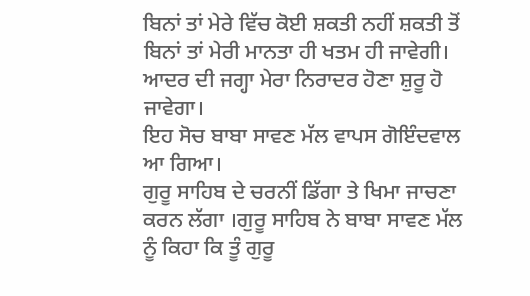ਬਿਨਾਂ ਤਾਂ ਮੇਰੇ ਵਿੱਚ ਕੋਈ ਸ਼ਕਤੀ ਨਹੀਂ ਸ਼ਕਤੀ ਤੋਂ ਬਿਨਾਂ ਤਾਂ ਮੇਰੀ ਮਾਨਤਾ ਹੀ ਖਤਮ ਹੀ ਜਾਵੇਗੀ। ਆਦਰ ਦੀ ਜਗ੍ਹਾ ਮੇਰਾ ਨਿਰਾਦਰ ਹੋਣਾ ਸ਼ੁਰੂ ਹੋ ਜਾਵੇਗਾ।
ਇਹ ਸੋਚ ਬਾਬਾ ਸਾਵਣ ਮੱਲ ਵਾਪਸ ਗੋਇੰਦਵਾਲ ਆ ਗਿਆ।
ਗੁਰੂ ਸਾਹਿਬ ਦੇ ਚਰਨੀਂ ਡਿੱਗਾ ਤੇ ਖਿਮਾ ਜਾਚਣਾ ਕਰਨ ਲੱਗਾ ।ਗੁਰੂ ਸਾਹਿਬ ਨੇ ਬਾਬਾ ਸਾਵਣ ਮੱਲ ਨੂੰ ਕਿਹਾ ਕਿ ਤੂੰ ਗੁਰੂ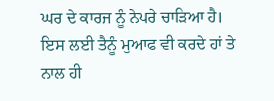ਘਰ ਦੇ ਕਾਰਜ ਨੂੰ ਨੇਪਰੇ ਚਾੜਿਆ ਹੈ। ਇਸ ਲਈ ਤੈਨੂੰ ਮੁਆਫ ਵੀ ਕਰਦੇ ਹਾਂ ਤੇ ਨਾਲ ਹੀ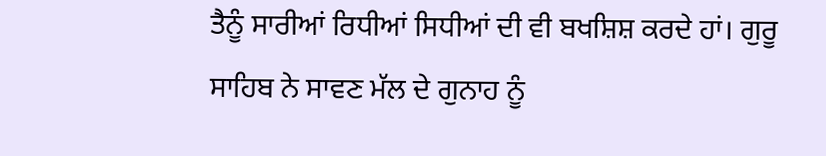ਤੈਨੂੰ ਸਾਰੀਆਂ ਰਿਧੀਆਂ ਸਿਧੀਆਂ ਦੀ ਵੀ ਬਖਸ਼ਿਸ਼ ਕਰਦੇ ਹਾਂ। ਗੁਰੂ ਸਾਹਿਬ ਨੇ ਸਾਵਣ ਮੱਲ ਦੇ ਗੁਨਾਹ ਨੂੰ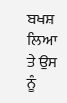ਬਖਸ਼ ਲਿਆ ਤੇ ਉਸ ਨੂੰ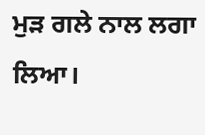ਮੁੜ ਗਲੇ ਨਾਲ ਲਗਾ ਲਿਆ।